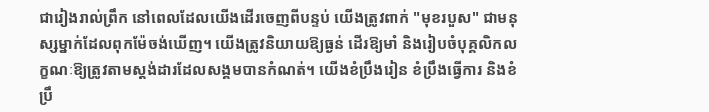ជារៀងរាល់ព្រឹក នៅពេលដែលយើងដើរចេញពីបន្ទប់ យើងត្រូវពាក់ "មុខរបួស" ជាមនុស្សម្នាក់ដែលពុកម៉ែចង់ឃើញ។ យើងត្រូវនិយាយឱ្យធ្ងន់ ដើរឱ្យមាំ និងរៀបចំបុគ្គលិកលក្ខណៈឱ្យត្រូវតាមស្តង់ដារដែលសង្គមបានកំណត់។ យើងខំប្រឹងរៀន ខំប្រឹងធ្វើការ និងខំប្រឹ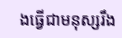ងធ្វើជាមនុស្សរឹង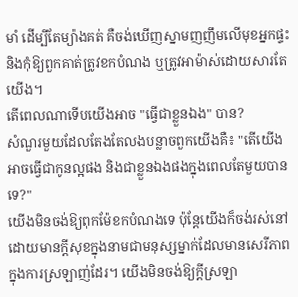មាំ ដើម្បីតែម្យ៉ាងគត់ គឺចង់ឃើញស្នាមញញឹមលើមុខអ្នកផ្ទះ និងកុំឱ្យពួកគាត់ត្រូវខកបំណង ឬត្រូវអាម៉ាស់ដោយសារតែយើង។
តើពេលណាទើបយើងអាច "ធ្វើជាខ្លួនឯង" បាន?
សំណួរមួយដែលតែងតែលងបន្លាចពួកយើងគឺ៖ "តើយើងអាចធ្វើជាកូនល្អផង និងជាខ្លួនឯងផងក្នុងពេលតែមួយបានទេ?"
យើងមិនចង់ឱ្យពុកម៉ែខកបំណងទេ ប៉ុន្តែយើងក៏ចង់រស់នៅដោយមានក្តីសុខក្នុងនាមជាមនុស្សម្នាក់ដែលមានសេរីភាពក្នុងការស្រឡាញ់ដែរ។ យើងមិនចង់ឱ្យក្តីស្រឡា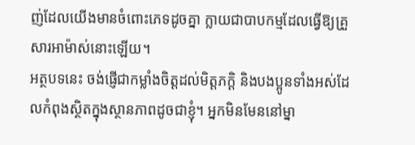ញ់ដែលយើងមានចំពោះភេទដូចគ្នា ក្លាយជាបាបកម្មដែលធ្វើឱ្យគ្រួសារអាម៉ាស់នោះឡើយ។
អត្ថបទនេះ ចង់ផ្ញើជាកម្លាំងចិត្តដល់មិត្តភក្តិ និងបងប្អូនទាំងអស់ដែលកំពុងស្ថិតក្នុងស្ថានភាពដូចជាខ្ញុំ។ អ្នកមិនមែននៅម្នា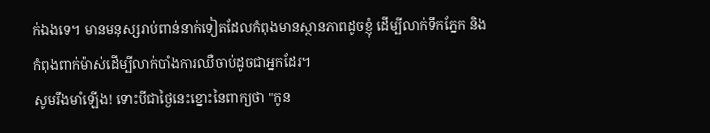ក់ឯងទេ។ មានមនុស្សរាប់ពាន់នាក់ទៀតដែលកំពុងមានស្ថានភាពដូចខ្ញុំ ដើម្បីលាក់ទឹកភ្នែក និងកំពុងពាក់ម៉ាស់ដើម្បីលាក់បាំងការឈឺចាប់ដូចជាអ្នកដែរ។
សូមរឹងមាំឡើង! ទោះបីជាថ្ងៃនេះខ្នោះនៃពាក្យថា "កូន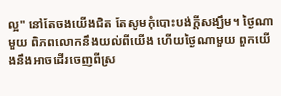ល្អ" នៅតែចងយើងជិត តែសូមកុំបោះបង់ក្តីសង្ឃឹម។ ថ្ងៃណាមួយ ពិភពលោកនឹងយល់ពីយើង ហើយថ្ងៃណាមួយ ពួកយើងនឹងអាចដើរចេញពីស្រ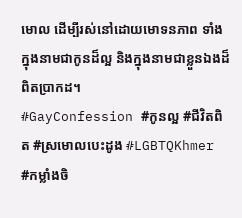មោល ដើម្បីរស់នៅដោយមោទនភាព ទាំងក្នុងនាមជាកូនដ៏ល្អ និងក្នុងនាមជាខ្លួនឯងដ៏ពិតប្រាកដ។
#GayConfession #កូនល្អ #ជីវិតពិត #ស្រមោលបេះដូង #LGBTQKhmer #កម្លាំងចិ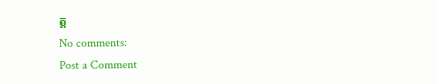ត្ត
No comments:
Post a Comment